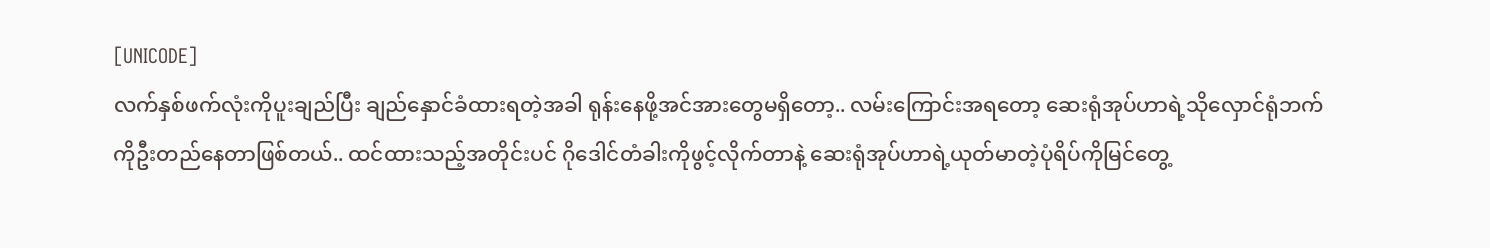[UNICODE]
လက်နှစ်ဖက်လုံးကိုပူးချည်ပြီး ချည်နှောင်ခံထားရတဲ့အခါ ရုန်းနေဖို့အင်အားတွေမရှိတော့.. လမ်းကြောင်းအရတော့ ဆေးရုံအုပ်ဟာရဲ့သိုလှောင်ရုံဘက်ကိုဦးတည်နေတာဖြစ်တယ်.. ထင်ထားသည့်အတိုင်းပင် ဂိုဒေါင်တံခါးကိုဖွင့်လိုက်တာနဲ့ ဆေးရုံအုပ်ဟာရဲ့ယုတ်မာတဲ့ပုံရိပ်ကိုမြင်တွေ့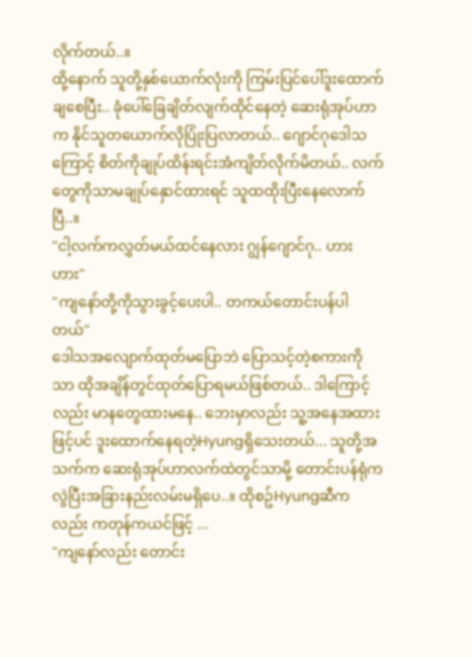လိုက်တယ်..။
ထို့နောက် သူတို့နှစ်ယောက်လုံးကို ကြမ်းပြင်ပေါ်ဒူးထောက်ချစေပြီး.. ခုံပေါ်ခြေချိတ်လျက်ထိုင်နေတဲ့ ဆေးရုံအုပ်ဟာက နိုင်သူတယောက်လိုပြုံးပြလာတယ်.. ဂျောင်ဂုဒေါသကြောင့် စိတ်ကိုချုပ်ထိန်းရင်းအံကျိတ်လိုက်မိတယ်.. လက်တွေကိုသာမချုပ်နှောင်ထားရင် သူထထိုးပြီးနေလောက်ပြီ..။
"ငါ့လက်ကလွှတ်မယ်ထင်နေလား ဂျွန်ဂျောင်ဂု.. ဟား ဟား"
"ကျနော်တို့ကိုသွားခွင့်ပေးပါ.. တကယ်တောင်းပန်ပါတယ်"
ဒေါသအလျောက်ထုတ်မပြောဘဲ ပြောသင့်တဲ့စကားကိုသာ ထိုအချိန်တွင်ထုတ်ပြောရမယ်ဖြစ်တယ်.. ဒါကြောင့်လည်း မာနတွေထားမနေ.. ဘေးမှာလည်း သူ့အနေအထားဖြင့်ပင် ဒူးထောက်နေရတဲ့Hyungရှိသေးတယ်... သူတို့အသက်က ဆေးရုံအုပ်ဟာလက်ထဲတွင်သာမို့ တောင်းပန်ရုံကလွဲပြီးအခြားနည်းလမ်းမရှိပေ..။ ထိုစဥ်Hyungဆီကလည်း ကတုန်ကယင်ဖြင့် ...
"ကျနော်လည်း တောင်း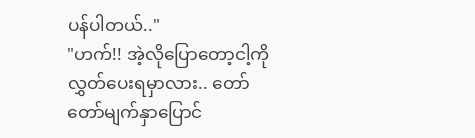ပန်ပါတယ်.."
"ဟက်!! အဲ့လိုပြောတော့ငါ့ကိုလွှတ်ပေးရမှာလား.. တော်တော်မျက်နှာပြောင်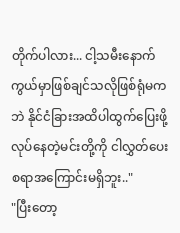တိုက်ပါလား... ငါ့သမီးနောက်ကွယ်မှာဖြစ်ချင်သလိုဖြစ်ရုံမကဘဲ နိုင်ငံခြားအထိပါထွက်ပြေးဖို့လုပ်နေတဲ့မင်းတို့ကို ငါလွှတ်ပေးစရာအကြောင်းမရှိဘူး.."
"ပြီးတော့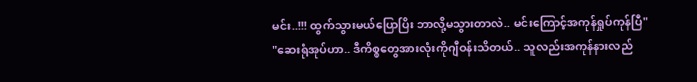မင်း..!!! ထွက်သွားမယ်ပြောပြိး ဘာလို့မသွားတာလဲ.. မင်းကြောင့်အကုန်ရှုပ်ကုန်ပြီ"
"ဆေးရုံအုပ်ဟာ.. ဒီကိစ္စတွေအားလုံးကိုဂျီဝန်းသိတယ်.. သူလည်းအကုန်နားလည်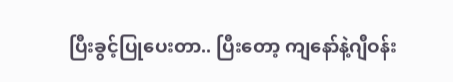ပြီးခွင့်ပြုပေးတာ.. ပြီးတော့ ကျနော်နဲ့ဂျီဝန်း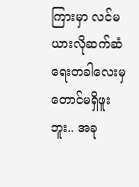ကြားမှာ လင်မယားလိုဆက်ဆံရေးတခါလေးမှတောင်မရှိဖူးဘူး.. အခု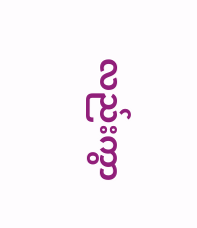လည်းကွာ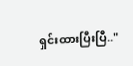ရှင်းထားပြီးပြီ.."